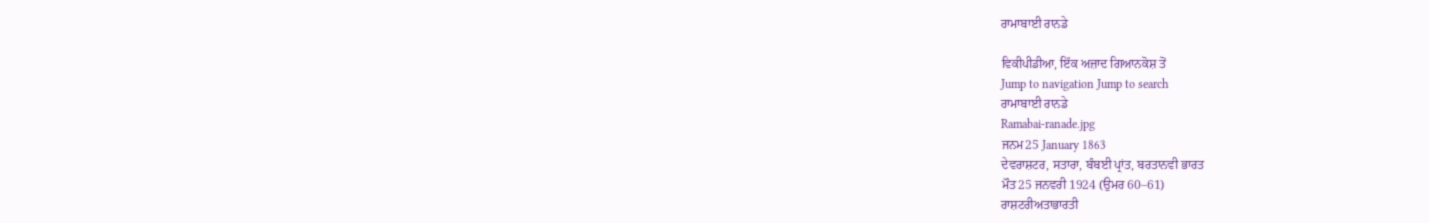ਰਾਮਾਬਾਈ ਰਾਨਡੇ

ਵਿਕੀਪੀਡੀਆ, ਇੱਕ ਅਜ਼ਾਦ ਗਿਆਨਕੋਸ਼ ਤੋਂ
Jump to navigation Jump to search
ਰਾਮਾਬਾਈ ਰਾਨਡੇ
Ramabai-ranade.jpg
ਜਨਮ25 January 1863
ਦੇਵਰਾਸ਼ਟਰ, ਸਤਾਰਾ, ਬੰਬਈ ਪ੍ਰਾਂਤ, ਬਰਤਾਨਵੀ ਭਾਰਤ
ਮੌਤ25 ਜਨਵਰੀ 1924 (ਉਮਰ 60–61)
ਰਾਸ਼ਟਰੀਅਤਾਭਾਰਤੀ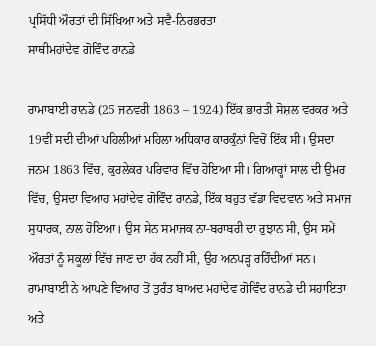ਪ੍ਰਸਿੱਧੀ ਔਰਤਾਂ ਦੀ ਸਿੱਖਿਆ ਅਤੇ ਸਵੈ-ਨਿਰਭਰਤਾ
ਸਾਥੀਮਹਾਂਦੇਵ ਗੋਵਿੰਦ ਰਾਨਡੇ

ਰਾਮਾਬਾਈ ਰਾਨਡੇ (25 ਜਨਵਰੀ 1863 – 1924) ਇੱਕ ਭਾਰਤੀ ਸੋਸ਼ਲ ਵਰਕਰ ਅਤੇ 19ਵੀਂ ਸਦੀ ਦੀਆਂ ਪਹਿਲੀਆਂ ਮਹਿਲਾ ਅਧਿਕਾਰ ਕਾਰਕੁੰਨਾਂ ਵਿਚੋਂ ਇੱਕ ਸੀ। ਉਸਦਾ ਜਨਮ 1863 ਵਿੱਚ, ਕੁਰਲੇਕਰ ਪਰਿਵਾਰ ਵਿੱਚ ਹੋਇਆ ਸੀ। ਗਿਆਰ੍ਹਾਂ ਸਾਲ ਦੀ ਉਮਰ ਵਿੱਚ, ਉਸਦਾ ਵਿਆਹ ਮਹਾਂਦੇਵ ਗੋਵਿੰਦ ਰਾਨਡੇ, ਇੱਕ ਬਹੁਤ ਵੱਡਾ ਵਿਦਵਾਨ ਅਤੇ ਸਮਾਜ ਸੁਧਾਰਕ, ਨਾਲ ਹੋਇਆ। ਉਸ ਸੇਨ ਸਮਾਜਕ ਨਾ-ਬਰਾਬਰੀ ਦਾ ਰੁਝਾਨ ਸੀ, ਉਸ ਸਮੇਂ ਔਰਤਾਂ ਨੂੰ ਸਕੂਲਾਂ ਵਿੱਚ ਜਾਣ ਦਾ ਹੱਕ ਨਹੀਂ ਸੀ, ਉਹ ਅਨਪੜ੍ਹ ਰਹਿੰਦੀਆਂ ਸਨ। ਰਾਮਾਬਾਈ ਨੇ ਆਪਣੇ ਵਿਆਹ ਤੋਂ ਤੁਰੰਤ ਬਾਅਦ ਮਹਾਂਦੇਵ ਗੋਵਿੰਦ ਰਾਨਡੇ ਦੀ ਸਹਾਇਤਾ ਅਤੇ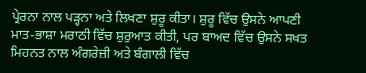ਪ੍ਰੇਰਨਾ ਨਾਲ ਪੜ੍ਹਨਾ ਅਤੇ ਲਿਖਣਾ ਸ਼ੁਰੂ ਕੀਤਾ। ਸ਼ੁਰੂ ਵਿੱਚ ਉਸਨੇ ਆਪਣੀ ਮਾਤ-ਭਾਸ਼ਾ ਮਰਾਠੀ ਵਿੱਚ ਸ਼ੁਰੁਆਤ ਕੀਤੀ, ਪਰ ਬਾਅਦ ਵਿੱਚ ਉਸਨੇ ਸਖਤ ਮਿਹਨਤ ਨਾਲ ਅੰਗਰੇਜ਼ੀ ਅਤੇ ਬੰਗਾਲੀ ਵਿੱਚ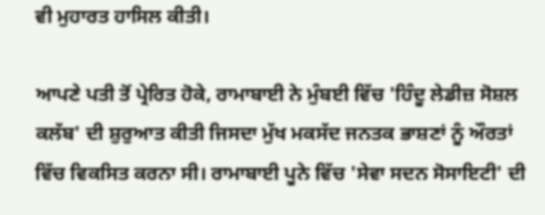ਵੀ ਮੁਹਾਰਤ ਹਾਸਿਲ ਕੀਤੀ।

ਆਪਣੇ ਪਤੀ ਤੋਂ ਪ੍ਰੇਰਿਤ ਹੋਕੇ, ਰਾਮਾਬਾਈ ਨੇ ਮੁੰਬਈ ਵਿੱਚ 'ਹਿੰਦੂ ਲੇਡੀਜ਼ ਸੋਸ਼ਲ ਕਲੱਬ' ਦੀ ਸ਼ੁਰੁਆਤ ਕੀਤੀ ਜਿਸਦਾ ਮੁੱਖ ਮਕਸੱਦ ਜਨਤਕ ਭਾਸ਼ਣਾਂ ਨੂੰ ਔਰਤਾਂ ਵਿੱਚ ਵਿਕਸਿਤ ਕਰਨਾ ਸੀ। ਰਾਮਾਬਾਈ ਪੂਨੇ ਵਿੱਚ 'ਸੇਵਾ ਸਦਨ ਸੋਸਾਇਟੀ' ਦੀ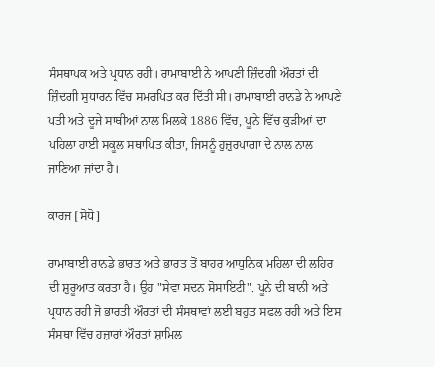ਸੰਸਥਾਪਕ ਅਤੇ ਪ੍ਰਧਾਨ ਰਹੀ। ਰਾਮਾਬਾਈ ਨੇ ਆਪਣੀ ਜ਼ਿੰਦਗੀ ਔਰਤਾਂ ਦੀ ਜ਼ਿੰਦਗੀ ਸੁਧਾਰਨ ਵਿੱਚ ਸਮਰਪਿਤ ਕਰ ਦਿੱਤੀ ਸੀ। ਰਾਮਾਬਾਈ ਰਾਨਡੇ ਨੇ ਆਪਣੇ ਪਤੀ ਅਤੇ ਦੂਜੇ ਸਾਥੀਆਂ ਨਾਲ ਮਿਲਕੇ 1886 ਵਿੱਚ, ਪੂਨੇ ਵਿੱਚ ਕੁੜੀਆਂ ਦਾ ਪਹਿਲਾ ਹਾਈ ਸਕੂਲ ਸਥਾਪਿਤ ਕੀਤਾ, ਜਿਸਨੂੰ ਹੁਜ਼ੁਰਪਾਗਾ ਦੇ ਨਾਲ ਨਾਲ ਜਾਣਿਆ ਜਾਂਦਾ ਹੈ।

ਕਾਰਜ [ਸੋਧੋ]

ਰਾਮਾਬਾਈ ਰਾਨਡੇ ਭਾਰਤ ਅਤੇ ਭਾਰਤ ਤੋਂ ਬਾਹਰ ਆਧੁਨਿਕ ਮਹਿਲਾ ਦੀ ਲਹਿਰ ਦੀ ਸ਼ੁਰੂਆਤ ਕਰਤਾ ਹੈ। ਉਹ "ਸੇਵਾ ਸਦਨ ਸੋਸਾਇਟੀ". ਪੂਨੇ ਦੀ ਬਾਨੀ ਅਤੇ ਪ੍ਰਧਾਨ ਰਹੀ ਜੋ ਭਾਰਤੀ ਔਰਤਾਂ ਦੀ ਸੰਸਥਾਵਾਂ ਲਈ ਬਹੁਤ ਸਫਲ ਰਹੀ ਅਤੇ ਇਸ ਸੰਸਥਾ ਵਿੱਚ ਹਜ਼ਾਰਾਂ ਔਰਤਾਂ ਸ਼ਾਮਿਲ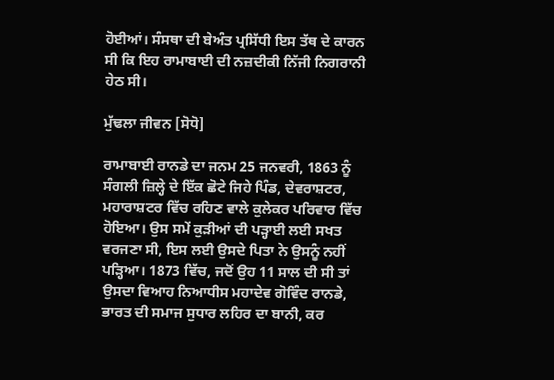ਹੋਈਆਂ। ਸੰਸਥਾ ਦੀ ਬੇਅੰਤ ਪ੍ਰਸਿੱਧੀ ਇਸ ਤੱਥ ਦੇ ਕਾਰਨ ਸੀ ਕਿ ਇਹ ਰਾਮਾਬਾਈ ਦੀ ਨਜ਼ਦੀਕੀ ਨਿੱਜੀ ਨਿਗਰਾਨੀ ਹੇਠ ਸੀ।

ਮੁੱਢਲਾ ਜੀਵਨ [ਸੋਧੋ]

ਰਾਮਾਬਾਈ ਰਾਨਡੇ ਦਾ ਜਨਮ 25 ਜਨਵਰੀ, 1863 ਨੂੰ ਸੰਗਲੀ ਜ਼ਿਲ੍ਹੇ ਦੇ ਇੱਕ ਛੋਟੇ ਜਿਹੇ ਪਿੰਡ, ਦੇਵਰਾਸ਼ਟਰ, ਮਹਾਰਾਸ਼ਟਰ ਵਿੱਚ ਰਹਿਣ ਵਾਲੇ ਕੁਲੇਕਰ ਪਰਿਵਾਰ ਵਿੱਚ ਹੋਇਆ। ਉਸ ਸਮੇਂ ਕੁੜੀਆਂ ਦੀ ਪੜ੍ਹਾਈ ਲਈ ਸਖਤ ਵਰਜਣਾ ਸੀ, ਇਸ ਲਈ ਉਸਦੇ ਪਿਤਾ ਨੇ ਉਸਨੂੰ ਨਹੀਂ ਪੜ੍ਹਿਆ। 1873 ਵਿੱਚ, ਜਦੋਂ ਉਹ 11 ਸਾਲ ਦੀ ਸੀ ਤਾਂ ਉਸਦਾ ਵਿਆਹ ਨਿਆਧੀਸ ਮਹਾਦੇਵ ਗੋਵਿੰਦ ਰਾਨਡੇ, ਭਾਰਤ ਦੀ ਸਮਾਜ ਸੁਧਾਰ ਲਹਿਰ ਦਾ ਬਾਨੀ, ਕਰ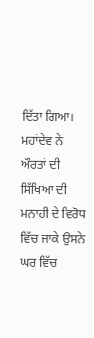ਦਿੱਤਾ ਗਿਆ। ਮਹਾਂਦੇਵ ਨੇ ਔਰਤਾਂ ਦੀ ਸਿੱਖਿਆ ਦੀ ਮਨਾਹੀ ਦੇ ਵਿਰੋਧ ਵਿੱਚ ਜਾਕੇ ਉਸਨੇ ਘਰ ਵਿੱਚ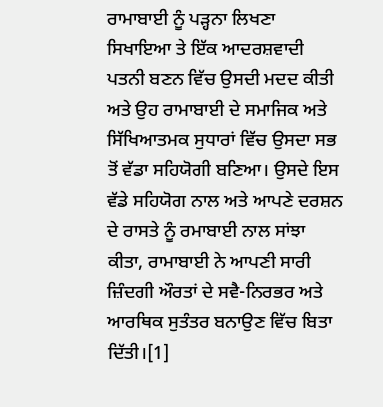ਰਾਮਾਬਾਈ ਨੂੰ ਪੜ੍ਹਨਾ ਲਿਖਣਾ ਸਿਖਾਇਆ ਤੇ ਇੱਕ ਆਦਰਸ਼ਵਾਦੀ ਪਤਨੀ ਬਣਨ ਵਿੱਚ ਉਸਦੀ ਮਦਦ ਕੀਤੀ ਅਤੇ ਉਹ ਰਾਮਾਬਾਈ ਦੇ ਸਮਾਜਿਕ ਅਤੇ ਸਿੱਖਿਆਤਮਕ ਸੁਧਾਰਾਂ ਵਿੱਚ ਉਸਦਾ ਸਭ ਤੋਂ ਵੱਡਾ ਸਹਿਯੋਗੀ ਬਣਿਆ। ਉਸਦੇ ਇਸ ਵੱਡੇ ਸਹਿਯੋਗ ਨਾਲ ਅਤੇ ਆਪਣੇ ਦਰਸ਼ਨ ਦੇ ਰਾਸਤੇ ਨੂੰ ਰਮਾਬਾਈ ਨਾਲ ਸਾਂਝਾ ਕੀਤਾ, ਰਾਮਾਬਾਈ ਨੇ ਆਪਣੀ ਸਾਰੀ ਜ਼ਿੰਦਗੀ ਔਰਤਾਂ ਦੇ ਸਵੈ-ਨਿਰਭਰ ਅਤੇ ਆਰਥਿਕ ਸੁਤੰਤਰ ਬਨਾਉਣ ਵਿੱਚ ਬਿਤਾ ਦਿੱਤੀ।[1]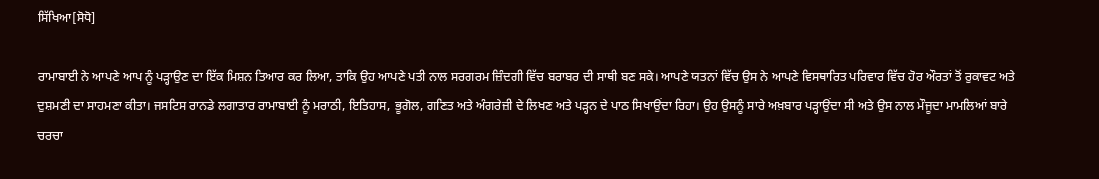ਸਿੱਖਿਆ[ਸੋਧੋ]

ਰਾਮਾਬਾਈ ਨੇ ਆਪਣੇ ਆਪ ਨੂੰ ਪੜ੍ਹਾਉਣ ਦਾ ਇੱਕ ਮਿਸ਼ਨ ਤਿਆਰ ਕਰ ਲਿਆ, ਤਾਕਿ ਉਹ ਆਪਣੇ ਪਤੀ ਨਾਲ ਸਰਗਰਮ ਜ਼ਿੰਦਗੀ ਵਿੱਚ ਬਰਾਬਰ ਦੀ ਸਾਥੀ ਬਣ ਸਕੇ। ਆਪਣੇ ਯਤਨਾਂ ਵਿੱਚ ਉਸ ਨੇ ਆਪਣੇ ਵਿਸਥਾਰਿਤ ਪਰਿਵਾਰ ਵਿੱਚ ਹੋਰ ਔਰਤਾਂ ਤੋਂ ਰੁਕਾਵਟ ਅਤੇ ਦੁਸ਼ਮਣੀ ਦਾ ਸਾਹਮਣਾ ਕੀਤਾ। ਜਸਟਿਸ ਰਾਨਡੇ ਲਗਾਤਾਰ ਰਾਮਾਬਾਈ ਨੂੰ ਮਰਾਠੀ, ਇਤਿਹਾਸ, ਭੂਗੋਲ, ਗਣਿਤ ਅਤੇ ਅੰਗਰੇਜ਼ੀ ਦੇ ਲਿਖਣ ਅਤੇ ਪੜ੍ਹਨ ਦੇ ਪਾਠ ਸਿਖਾਉਂਦਾ ਰਿਹਾ। ਉਹ ਉਸਨੂੰ ਸਾਰੇ ਅਖ਼ਬਾਰ ਪੜ੍ਹਾਉਂਦਾ ਸੀ ਅਤੇ ਉਸ ਨਾਲ ਮੌਜੂਦਾ ਮਾਮਲਿਆਂ ਬਾਰੇ ਚਰਚਾ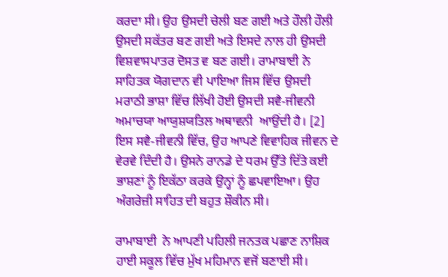ਕਰਦਾ ਸੀ। ਉਹ ਉਸਦੀ ਚੇਲੀ ਬਣ ਗਈ ਅਤੇ ਹੌਲੀ ਹੌਲੀ ਉਸਦੀ ਸਕੱਤਰ ਬਣ ਗਈ ਅਤੇ ਇਸਦੇ ਨਾਲ ਹੀ ਉਸਦੀ ਵਿਸ਼ਵਾਸਪਾਤਰ ਦੋਸਤ ਵ ਬਣ ਗਈ। ਰਾਮਾਬਾਈ ਨੇ ਸਾਹਿਤਕ ਯੋਗਦਾਨ ਵੀ ਪਾਇਆ ਜਿਸ ਵਿੱਚ ਉਸਦੀ ਮਰਾਠੀ ਭਾਸ਼ਾ ਵਿੱਚ ਲਿੱਖੀ ਹੋਈ ਉਸਦੀ ਸਵੈ-ਜੀਵਨੀ ਅਮਾਚਯਾ ਆਯੁਸ਼ਯਤਿਲ ਅਥਾਵਨੀ  ਆਉਂਦੀ ਹੈ। [2] ਇਸ ਸਵੈ-ਜੀਵਨੀ ਵਿੱਚ, ਉਹ ਆਪਣੇ ਵਿਵਾਹਿਕ ਜੀਵਨ ਦੇ ਵੇਰਵੇ ਦਿੰਦੀ ਹੈ। ਉਸਨੇ ਰਾਨਡੇ ਦੇ ਧਰਮ ਉੱਤੇ ਦਿੱਤੇ ਕਈ ਭਾਸ਼ਣਾਂ ਨੂੰ ਇਕੱਠਾ ਕਰਕੇ ਉਨ੍ਹਾਂ ਨੂੰ ਛਪਵਾਇਆ। ਉਹ ਅੰਗਰੇਜ਼ੀ ਸਾਹਿਤ ਦੀ ਬਹੁਤ ਸ਼ੌਕੀਨ ਸੀ।

ਰਾਮਾਬਾਈ  ਨੇ ਆਪਣੀ ਪਹਿਲੀ ਜਨਤਕ ਪਛਾਣ ਨਾਸ਼ਿਕ ਹਾਈ ਸਕੂਲ ਵਿੱਚ ਮੁੱਖ ਮਹਿਮਾਨ ਵਜੋਂ ਬਣਾਈ ਸੀ।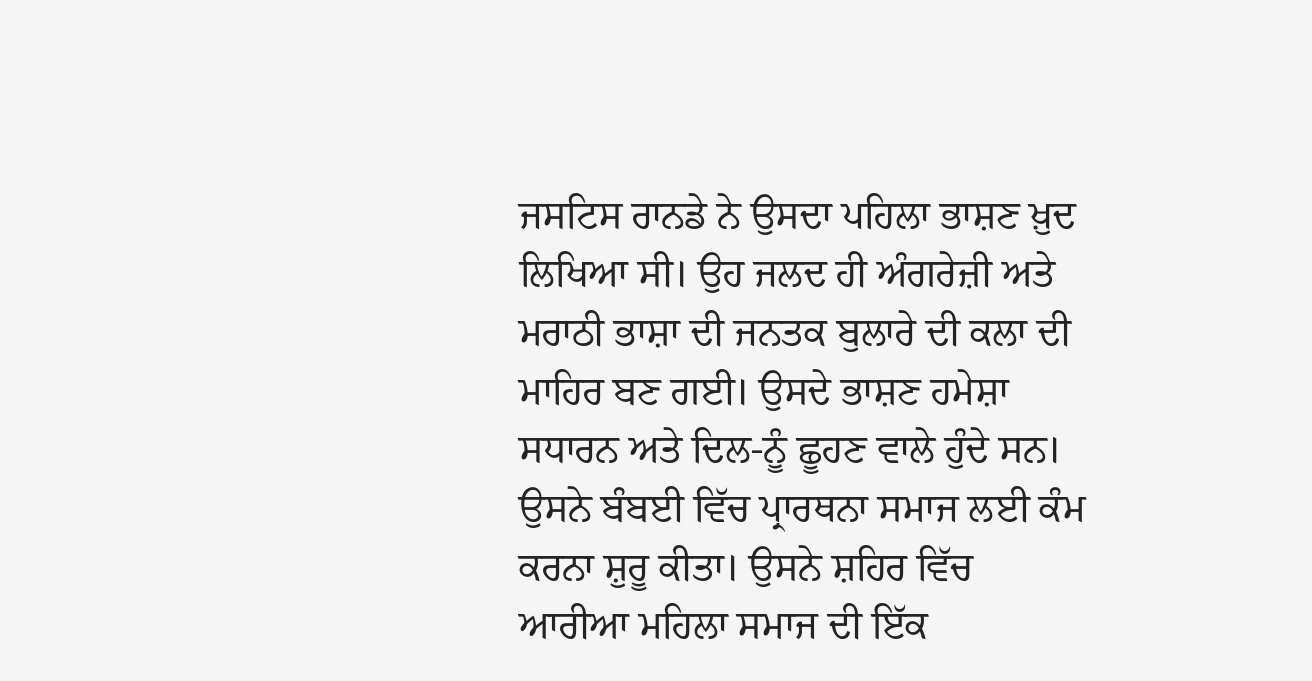ਜਸਟਿਸ ਰਾਨਡੇ ਨੇ ਉਸਦਾ ਪਹਿਲਾ ਭਾਸ਼ਣ ਖ਼ੁਦ ਲਿਖਿਆ ਸੀ। ਉਹ ਜਲਦ ਹੀ ਅੰਗਰੇਜ਼ੀ ਅਤੇ ਮਰਾਠੀ ਭਾਸ਼ਾ ਦੀ ਜਨਤਕ ਬੁਲਾਰੇ ਦੀ ਕਲਾ ਦੀ ਮਾਹਿਰ ਬਣ ਗਈ। ਉਸਦੇ ਭਾਸ਼ਣ ਹਮੇਸ਼ਾ ਸਧਾਰਨ ਅਤੇ ਦਿਲ-ਨੂੰ ਛੂਹਣ ਵਾਲੇ ਹੁੰਦੇ ਸਨ। ਉਸਨੇ ਬੰਬਈ ਵਿੱਚ ਪ੍ਰਾਰਥਨਾ ਸਮਾਜ ਲਈ ਕੰਮ ਕਰਨਾ ਸ਼ੁਰੂ ਕੀਤਾ। ਉਸਨੇ ਸ਼ਹਿਰ ਵਿੱਚ ਆਰੀਆ ਮਹਿਲਾ ਸਮਾਜ ਦੀ ਇੱਕ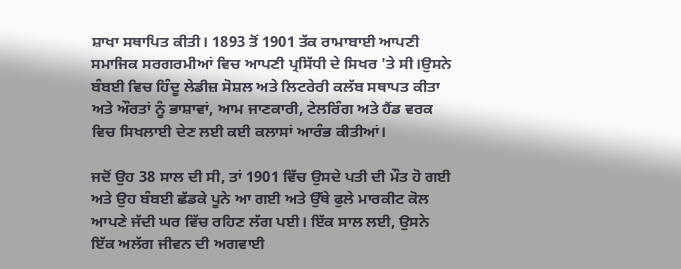ਸ਼ਾਖਾ ਸਥਾਪਿਤ ਕੀਤੀ। 1893 ਤੋਂ 1901 ਤੱਕ ਰਾਮਾਬਾਈ ਆਪਣੀ ਸਮਾਜਿਕ ਸਰਗਰਮੀਆਂ ਵਿਚ ਆਪਣੀ ਪ੍ਰਸਿੱਧੀ ਦੇ ਸਿਖਰ 'ਤੇ ਸੀ।ਉਸਨੇ ਬੰਬਈ ਵਿਚ ਹਿੰਦੂ ਲੇਡੀਜ਼ ਸੋਸ਼ਲ ਅਤੇ ਲਿਟਰੇਰੀ ਕਲੱਬ ਸਥਾਪਤ ਕੀਤਾ ਅਤੇ ਔਰਤਾਂ ਨੂੰ ਭਾਸ਼ਾਵਾਂ, ਆਮ ਜਾਣਕਾਰੀ, ਟੇਲਰਿੰਗ ਅਤੇ ਹੈਂਡ ਵਰਕ ਵਿਚ ਸਿਖਲਾਈ ਦੇਣ ਲਈ ਕਈ ਕਲਾਸਾਂ ਆਰੰਭ ਕੀਤੀਆਂ।

ਜਦੋਂ ਉਹ 38 ਸਾਲ ਦੀ ਸੀ, ਤਾਂ 1901 ਵਿੱਚ ਉਸਦੇ ਪਤੀ ਦੀ ਮੌਤ ਹੋ ਗਈ ਅਤੇ ਉਹ ਬੰਬਈ ਛੱਡਕੇ ਪੂਨੇ ਆ ਗਈ ਅਤੇ ਉੱਥੇ ਫੁਲੇ ਮਾਰਕੀਟ ਕੋਲ ਆਪਣੇ ਜੱਦੀ ਘਰ ਵਿੱਚ ਰਹਿਣ ਲੱਗ ਪਈ। ਇੱਕ ਸਾਲ ਲਈ, ਉਸਨੇ ਇੱਕ ਅਲੱਗ ਜੀਵਨ ਦੀ ਅਗਵਾਈ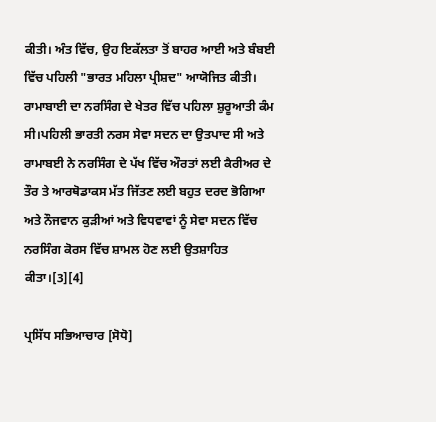ਕੀਤੀ। ਅੰਤ ਵਿੱਚ, ਉਹ ਇਕੱਲਤਾ ਤੋਂ ਬਾਹਰ ਆਈ ਅਤੇ ਬੰਬਈ ਵਿੱਚ ਪਹਿਲੀ "ਭਾਰਤ ਮਹਿਲਾ ਪ੍ਰੀਸ਼ਦ" ਆਯੋਜਿਤ ਕੀਤੀ। ਰਾਮਾਬਾਈ ਦਾ ਨਰਸਿੰਗ ਦੇ ਖੇਤਰ ਵਿੱਚ ਪਹਿਲਾ ਸ਼ੁਰੂਆਤੀ ਕੰਮ ਸੀ।ਪਹਿਲੀ ਭਾਰਤੀ ਨਰਸ ਸੇਵਾ ਸਦਨ ਦਾ ਉਤਪਾਦ ਸੀ ਅਤੇ ਰਾਮਾਬਈ ਨੇ ਨਰਸਿੰਗ ਦੇ ਪੱਖ ਵਿੱਚ ਔਰਤਾਂ ਲਈ ਕੈਰੀਅਰ ਦੇ ਤੌਰ ਤੇ ਆਰਥੋਡਾਕਸ ਮੱਤ ਜਿੱਤਣ ਲਈ ਬਹੁਤ ਦਰਦ ਭੋਗਿਆ ਅਤੇ ਨੌਜਵਾਨ ਕੁੜੀਆਂ ਅਤੇ ਵਿਧਵਾਵਾਂ ਨੂੰ ਸੇਵਾ ਸਦਨ ਵਿੱਚ ਨਰਸਿੰਗ ਕੋਰਸ ਵਿੱਚ ਸ਼ਾਮਲ ਹੋਣ ਲਈ ਉਤਸ਼ਾਹਿਤ ਕੀਤਾ।[3][4]

ਪ੍ਰਸਿੱਧ ਸਭਿਆਚਾਰ [ਸੋਧੋ]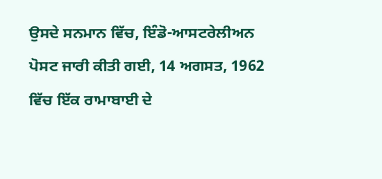ਉਸਦੇ ਸਨਮਾਨ ਵਿੱਚ, ਇੰਡੋ-ਆਸਟਰੇਲੀਅਨ ਪੋਸਟ ਜਾਰੀ ਕੀਤੀ ਗਈ, 14 ਅਗਸਤ, 1962 ਵਿੱਚ ਇੱਕ ਰਾਮਾਬਾਈ ਦੇ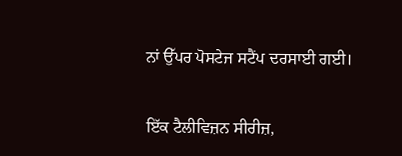ਨਾਂ ਉੱਪਰ ਪੋਸਟੇਜ ਸਟੈਂਪ ਦਰਸਾਈ ਗਈ।

ਇੱਕ ਟੈਲੀਵਿਜ਼ਨ ਸੀਰੀਜ਼,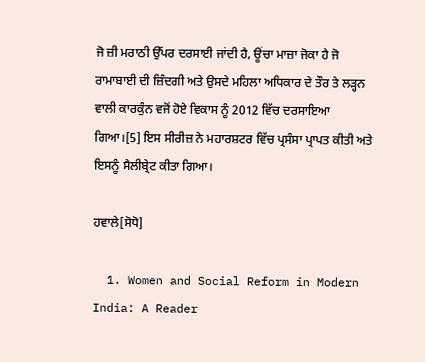ਜੋ ਜ਼ੀ ਮਰਾਠੀ ਉੱਪਰ ਦਰਸਾਈ ਜਾਂਦੀ ਹੈ, ਊਂਚਾ ਮਾਜ਼ਾ ਜੋਕਾ ਹੈ ਜੋ ਰਾਮਾਬਾਈ ਦੀ ਜ਼ਿੰਦਗੀ ਅਤੇ ਉਸਦੇ ਮਹਿਲਾ ਅਧਿਕਾਰ ਦੇ ਤੌਰ ਤੇ ਲੜ੍ਹਨ ਵਾਲੀ ਕਾਰਕੁੰਨ ਵਜੋਂ ਹੋਏ ਵਿਕਾਸ ਨੂੰ 2012 ਵਿੱਚ ਦਰਸਾਇਆ ਗਿਆ।[5] ਇਸ ਸੀਰੀਜ਼ ਨੇ ਮਹਾਰਸ਼ਟਰ ਵਿੱਚ ਪ੍ਰਸੰਸਾ ਪ੍ਰਾਪਤ ਕੀਤੀ ਅਤੇ ਇਸਨੂੰ ਸੈਲੀਬ੍ਰੇਟ ਕੀਤਾ ਗਿਆ।

ਹਵਾਲੇ[ਸੋਧੋ]

  1. Women and Social Reform in Modern India: A Reader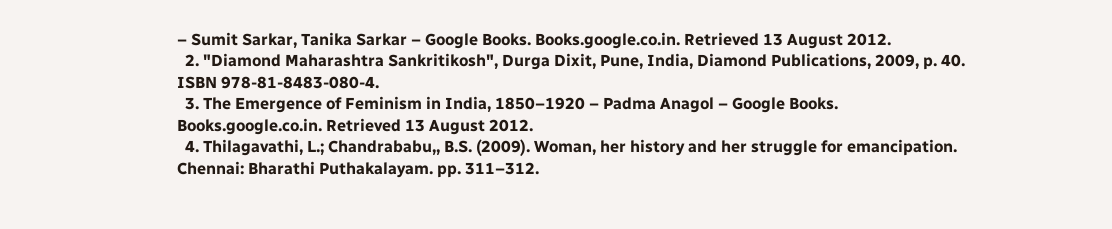– Sumit Sarkar, Tanika Sarkar – Google Books. Books.google.co.in. Retrieved 13 August 2012.
  2. "Diamond Maharashtra Sankritikosh", Durga Dixit, Pune, India, Diamond Publications, 2009, p. 40. ISBN 978-81-8483-080-4.
  3. The Emergence of Feminism in India, 1850–1920 – Padma Anagol – Google Books. Books.google.co.in. Retrieved 13 August 2012.
  4. Thilagavathi, L.; Chandrababu,, B.S. (2009). Woman, her history and her struggle for emancipation. Chennai: Bharathi Puthakalayam. pp. 311–312.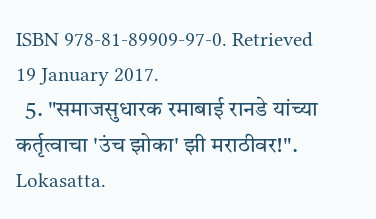ISBN 978-81-89909-97-0. Retrieved 19 January 2017.
  5. "समाजसुधारक रमाबाई रानडे यांच्या कर्तृत्वाचा 'उंच झोका' झी मराठीवर!". Lokasatta.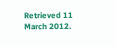Retrieved 11 March 2012.